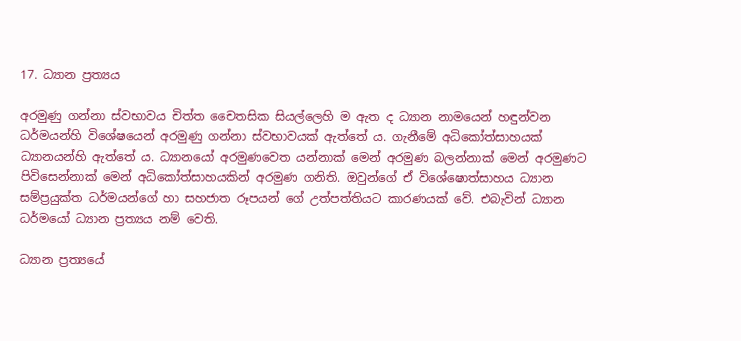17. ධ්‍යාන ප්‍ර‍ත්‍යය

අරමුණු ගන්නා ස්වභාවය චිත්ත චෛතසික සියල්ලෙහි ම ඇත ද ධ්‍යාන නාමයෙන් හඳුන්වන ධර්මයන්හි විශේෂයෙන් අරමුණු ගන්නා ස්වභාවයක් ඇත්තේ ය. ගැනීමේ අධිකෝත්සාහයක් ධ්‍යානයන්හි ඇත්තේ ය. ධ්‍යානයෝ අරමුණවෙත යන්නාක් මෙන් අරමුණ බලන්නාක් මෙන් අරමුණට පිවිසෙන්නාක් මෙන් අධිකෝත්සාහයකින් අරමුණ ගනිති. ඔවුන්ගේ ඒ විශේෂොත්සාහය ධ්‍යාන සම්ප්‍ර‍යුක්ත ධර්මයන්ගේ හා සහජාත රූපයන් ගේ උත්පත්තියට කාරණයක් වේ. එබැවින් ධ්‍යාන ධර්මයෝ ධ්‍යාන ප්‍ර‍ත්‍යය නම් වෙති.

ධ්‍යාන ප්‍ර‍ත්‍යයේ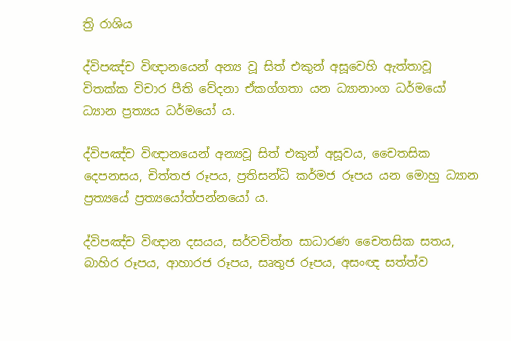ත්‍රි රාශිය

ද්විපඤ්ච විඥානයෙන් අන්‍ය වූ සිත් එකුන් අසූවෙහි ඇත්තාවූ විතක්ක විචාර පීති වේදනා ඒකග්ගතා යන ධ්‍යානාංග ධර්මයෝ ධ්‍යාන ප්‍ර‍ත්‍යය ධර්මයෝ ය.

ද්විපඤ්ච විඥානයෙන් අන්‍යවූ සිත් එකුන් අසූවය, චෛතසික දෙපනසය, චිත්තජ රූපය, ප්‍ර‍තිසන්ධි කර්මජ රූපය යන මොහු ධ්‍යාන ප්‍ර‍ත්‍යයේ ප්‍ර‍ත්‍යයෝත්පන්නයෝ ය.

ද්විපඤ්ච විඥාන දසයය, සර්වචිත්ත සාධාරණ චෛතසික සතය, බාහිර රූපය, ආහාරජ රූපය, සෘතුජ රූපය, අසංඥ සත්ත්ව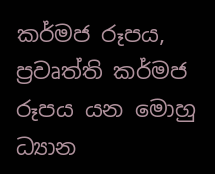කර්මජ රූපය, ප්‍ර‍වෘත්ති කර්මජ රූපය යන මොහු ධ්‍යාන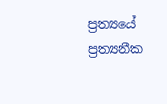ප්‍ර‍ත්‍යයේ ප්‍ර‍ත්‍යනීක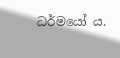ධර්මයෝ ය.